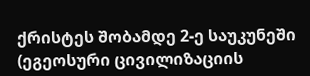ქრისტეს შობამდე 2-ე საუკუნეში (ეგეოსური ცივილიზაციის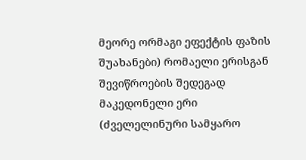მეორე ორმაგი ეფექტის ფაზის შუახანები) რომაელი ერისგან შევიწროების შედეგად მაკედონელი ერი (ძველელინური სამყარო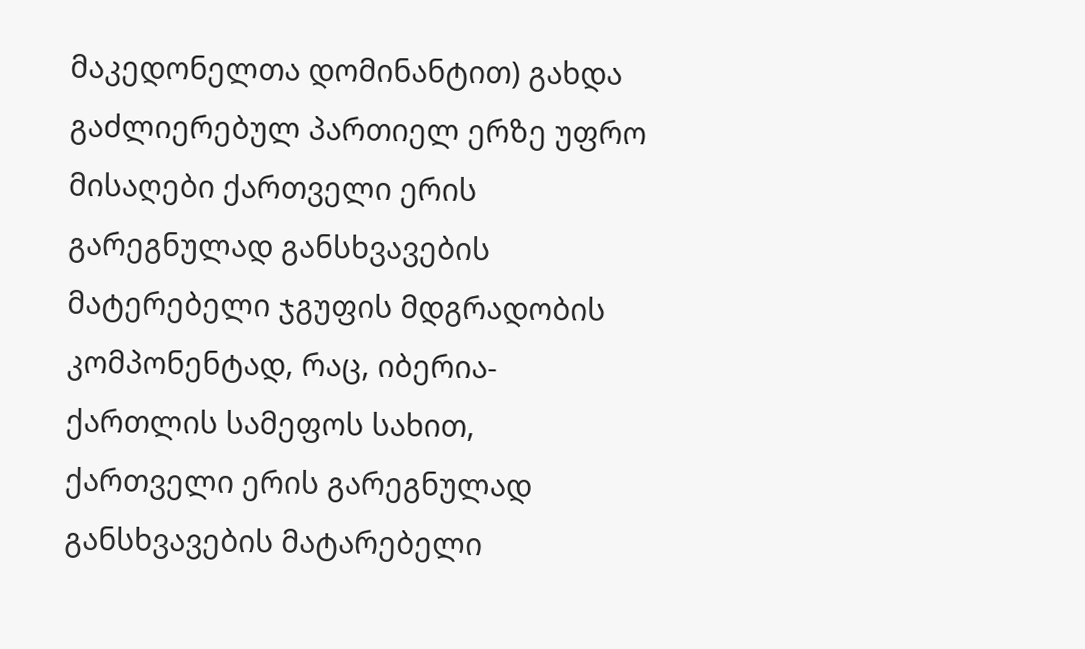მაკედონელთა დომინანტით) გახდა გაძლიერებულ პართიელ ერზე უფრო მისაღები ქართველი ერის გარეგნულად განსხვავების მატერებელი ჯგუფის მდგრადობის კომპონენტად, რაც, იბერია-ქართლის სამეფოს სახით, ქართველი ერის გარეგნულად განსხვავების მატარებელი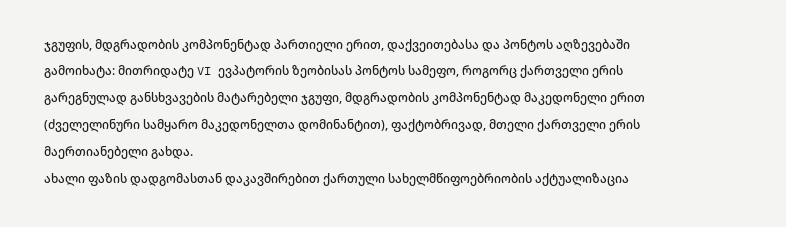ჯგუფის, მდგრადობის კომპონენტად პართიელი ერით, დაქვეითებასა და პონტოს აღზევებაში გამოიხატა: მითრიდატე VI ევპატორის ზეობისას პონტოს სამეფო, როგორც ქართველი ერის გარეგნულად განსხვავების მატარებელი ჯგუფი, მდგრადობის კომპონენტად მაკედონელი ერით (ძველელინური სამყარო მაკედონელთა დომინანტით), ფაქტობრივად, მთელი ქართველი ერის მაერთიანებელი გახდა.
ახალი ფაზის დადგომასთან დაკავშირებით ქართული სახელმწიფოებრიობის აქტუალიზაცია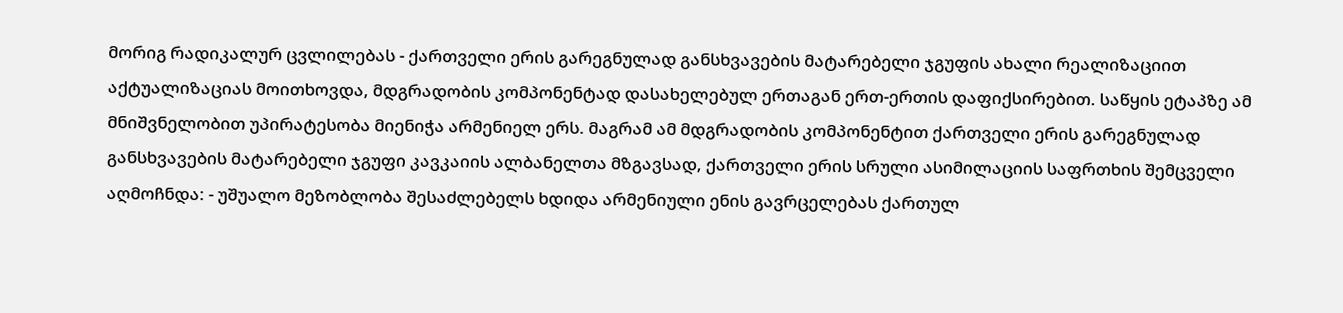მორიგ რადიკალურ ცვლილებას - ქართველი ერის გარეგნულად განსხვავების მატარებელი ჯგუფის ახალი რეალიზაციით აქტუალიზაციას მოითხოვდა, მდგრადობის კომპონენტად დასახელებულ ერთაგან ერთ-ერთის დაფიქსირებით. საწყის ეტაპზე ამ მნიშვნელობით უპირატესობა მიენიჭა არმენიელ ერს. მაგრამ ამ მდგრადობის კომპონენტით ქართველი ერის გარეგნულად განსხვავების მატარებელი ჯგუფი კავკაიის ალბანელთა მზგავსად, ქართველი ერის სრული ასიმილაციის საფრთხის შემცველი აღმოჩნდა: - უშუალო მეზობლობა შესაძლებელს ხდიდა არმენიული ენის გავრცელებას ქართულ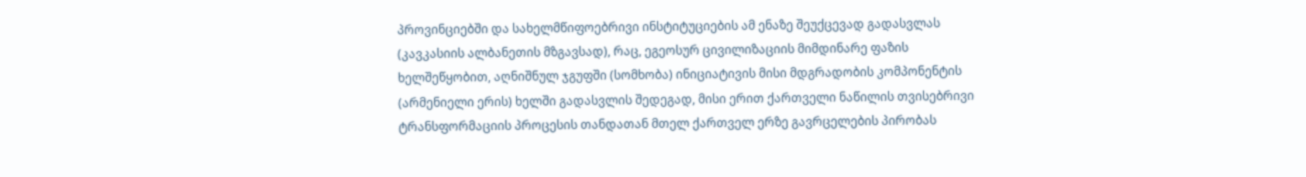პროვინციებში და სახელმწიფოებრივი ინსტიტუციების ამ ენაზე შეუქცევად გადასვლას (კავკასიის ალბანეთის მზგავსად), რაც, ეგეოსურ ცივილიზაციის მიმდინარე ფაზის ხელშეწყობით, აღნიშნულ ჯგუფში (სომხობა) ინიციატივის მისი მდგრადობის კომპონენტის (არმენიელი ერის) ხელში გადასვლის შედეგად, მისი ერით ქართველი ნაწილის თვისებრივი ტრანსფორმაციის პროცესის თანდათან მთელ ქართველ ერზე გავრცელების პირობას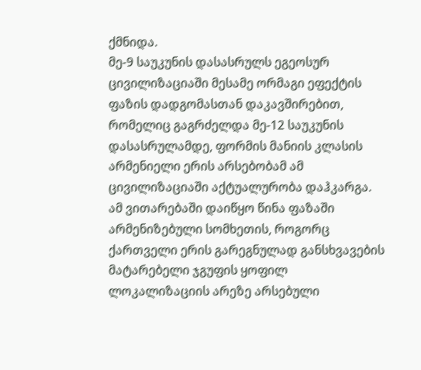ქმნიდა.
მე-9 საუკუნის დასასრულს ეგეოსურ ცივილიზაციაში მესამე ორმაგი ეფექტის ფაზის დადგომასთან დაკავშირებით, რომელიც გაგრძელდა მე-12 საუკუნის დასასრულამდე, ფორმის მანიის კლასის არმენიელი ერის არსებობამ ამ ცივილიზაციაში აქტუალურობა დაჰკარგა. ამ ვითარებაში დაიწყო წინა ფაზაში არმენიზებული სომხეთის, როგორც ქართველი ერის გარეგნულად განსხვავების მატარებელი ჯგუფის ყოფილ ლოკალიზაციის არეზე არსებული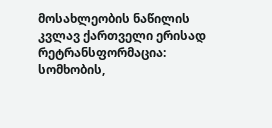მოსახლეობის ნაწილის კვლავ ქართველი ერისად რეტრანსფორმაცია: სომხობის,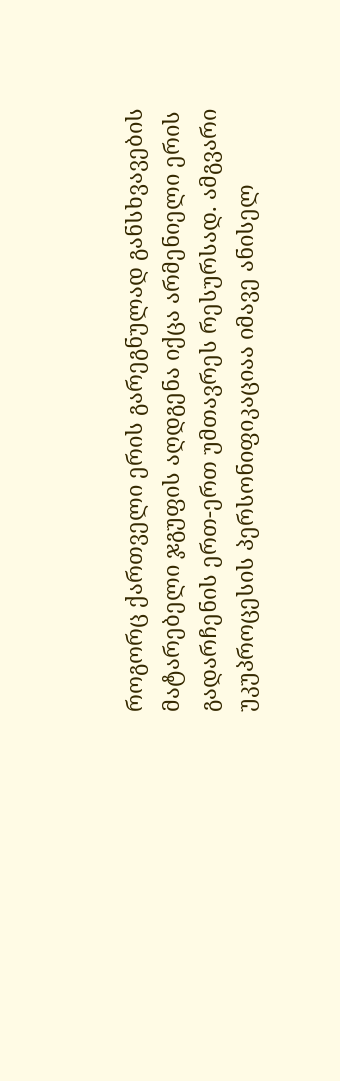როგორც ქართველი ერის გარეგნულად განსხვავების მატარებელი ჯგუფის აღდგენა იქცა არმენიელი ერის გადარჩენის ერთ-ერთ უმთავრეს რესურსად. ამგვარი უკუპროცესის პერსონიფიკაციაა იმავე ანისელ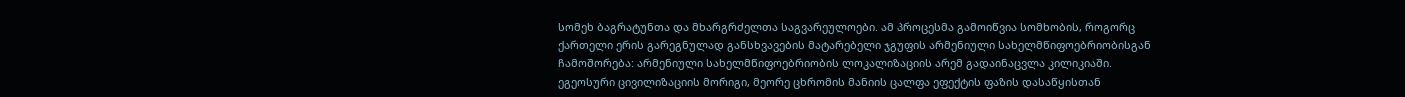სომეხ ბაგრატუნთა და მხარგრძელთა საგვარეულოები. ამ პროცესმა გამოიწვია სომხობის, როგორც ქართელი ერის გარეგნულად განსხვავების მატარებელი ჯგუფის არმენიული სახელმწიფოებრიობისგან ჩამოშორება: არმენიული სახელმწიფოებრიობის ლოკალიზაციის არემ გადაინაცვლა კილიკიაში.
ეგეოსური ცივილიზაციის მორიგი, მეორე ცხრომის მანიის ცალფა ეფექტის ფაზის დასაწყისთან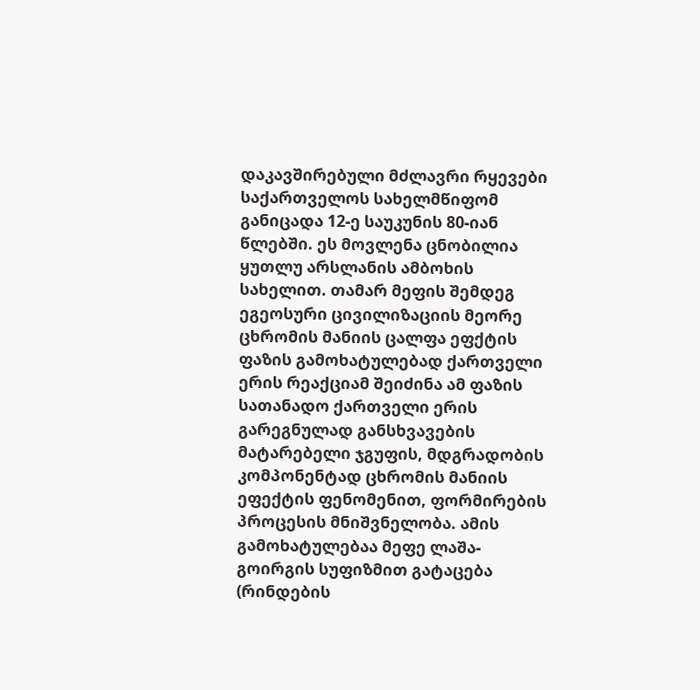დაკავშირებული მძლავრი რყევები საქართველოს სახელმწიფომ განიცადა 12-ე საუკუნის 80-იან წლებში. ეს მოვლენა ცნობილია ყუთლუ არსლანის ამბოხის სახელით. თამარ მეფის შემდეგ ეგეოსური ცივილიზაციის მეორე ცხრომის მანიის ცალფა ეფქტის ფაზის გამოხატულებად ქართველი ერის რეაქციამ შეიძინა ამ ფაზის სათანადო ქართველი ერის გარეგნულად განსხვავების მატარებელი ჯგუფის, მდგრადობის კომპონენტად ცხრომის მანიის ეფექტის ფენომენით, ფორმირების პროცესის მნიშვნელობა. ამის გამოხატულებაა მეფე ლაშა-გოირგის სუფიზმით გატაცება (რინდების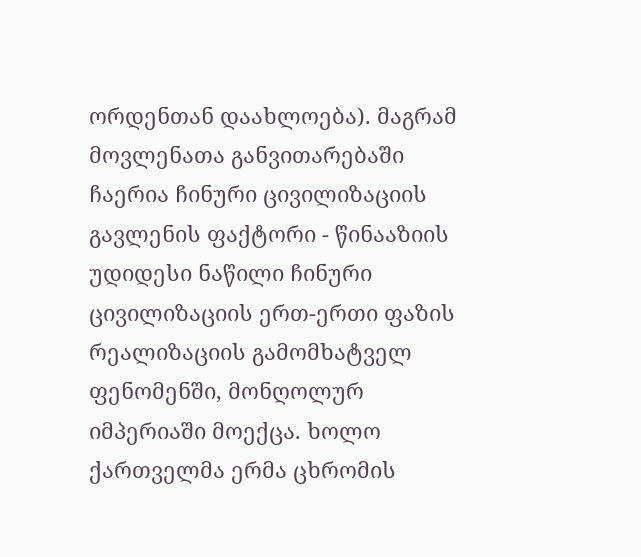ორდენთან დაახლოება). მაგრამ მოვლენათა განვითარებაში ჩაერია ჩინური ცივილიზაციის გავლენის ფაქტორი - წინააზიის უდიდესი ნაწილი ჩინური ცივილიზაციის ერთ-ერთი ფაზის რეალიზაციის გამომხატველ ფენომენში, მონღოლურ იმპერიაში მოექცა. ხოლო ქართველმა ერმა ცხრომის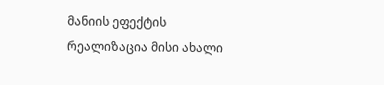მანიის ეფექტის რეალიზაცია მისი ახალი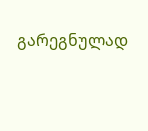გარეგნულად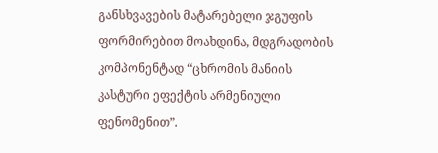განსხვავების მატარებელი ჯგუფის ფორმირებით მოახდინა, მდგრადობის კომპონენტად “ცხრომის მანიის კასტური ეფექტის არმენიული ფენომენით”.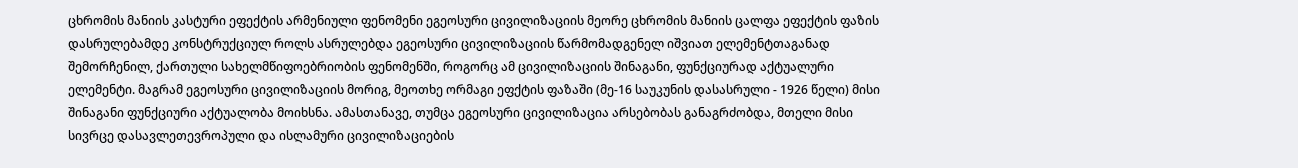ცხრომის მანიის კასტური ეფექტის არმენიული ფენომენი ეგეოსური ცივილიზაციის მეორე ცხრომის მანიის ცალფა ეფექტის ფაზის დასრულებამდე კონსტრუქციულ როლს ასრულებდა ეგეოსური ცივილიზაციის წარმომადგენელ იშვიათ ელემენტთაგანად შემორჩენილ, ქართული სახელმწიფოებრიობის ფენომენში, როგორც ამ ცივილიზაციის შინაგანი, ფუნქციურად აქტუალური ელემენტი. მაგრამ ეგეოსური ცივილიზაციის მორიგ, მეოთხე ორმაგი ეფქტის ფაზაში (მე-16 საუკუნის დასასრული - 1926 წელი) მისი შინაგანი ფუნქციური აქტუალობა მოიხსნა. ამასთანავე, თუმცა ეგეოსური ცივილიზაცია არსებობას განაგრძობდა, მთელი მისი სივრცე დასავლეთევროპული და ისლამური ცივილიზაციების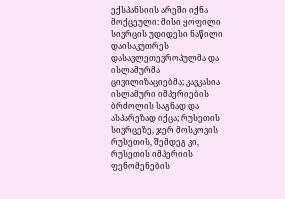ექსპანსიის არეში იქნა მოქცეული: მისი ყოფილი სივრცის უდიდესი ნაწილი დაისაკუთრეს დასავლეთევროპულმა და ისლამურმა ცივილიზაციებმა; კავკასია ისლამური იმპერიების ბრძოლის საგნად და ასპარეზად იქცა; რუსეთის სივრცეზე, ჯერ მოსკოვის რუსეთის, შემდეგ კი, რუსეთის იმპერიის ფენომენების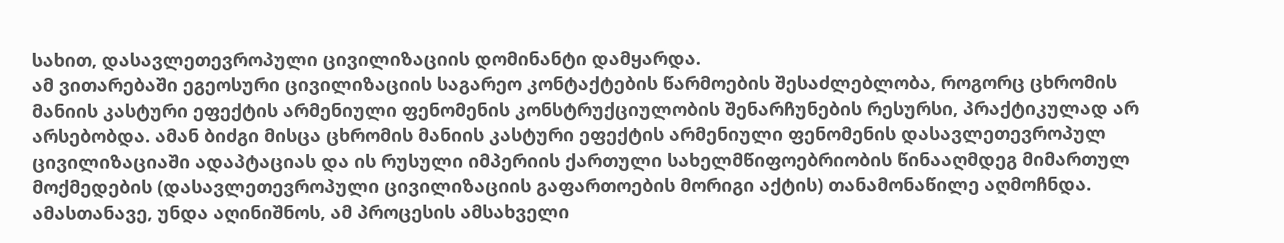სახით, დასავლეთევროპული ცივილიზაციის დომინანტი დამყარდა.
ამ ვითარებაში ეგეოსური ცივილიზაციის საგარეო კონტაქტების წარმოების შესაძლებლობა, როგორც ცხრომის მანიის კასტური ეფექტის არმენიული ფენომენის კონსტრუქციულობის შენარჩუნების რესურსი, პრაქტიკულად არ არსებობდა. ამან ბიძგი მისცა ცხრომის მანიის კასტური ეფექტის არმენიული ფენომენის დასავლეთევროპულ ცივილიზაციაში ადაპტაციას და ის რუსული იმპერიის ქართული სახელმწიფოებრიობის წინააღმდეგ მიმართულ მოქმედების (დასავლეთევროპული ცივილიზაციის გაფართოების მორიგი აქტის) თანამონაწილე აღმოჩნდა. ამასთანავე, უნდა აღინიშნოს, ამ პროცესის ამსახველი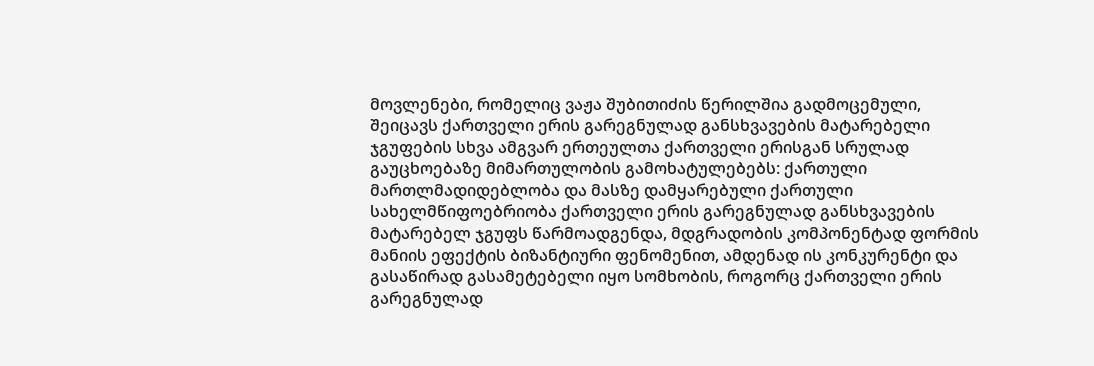მოვლენები, რომელიც ვაჟა შუბითიძის წერილშია გადმოცემული, შეიცავს ქართველი ერის გარეგნულად განსხვავების მატარებელი ჯგუფების სხვა ამგვარ ერთეულთა ქართველი ერისგან სრულად გაუცხოებაზე მიმართულობის გამოხატულებებს: ქართული მართლმადიდებლობა და მასზე დამყარებული ქართული სახელმწიფოებრიობა ქართველი ერის გარეგნულად განსხვავების მატარებელ ჯგუფს წარმოადგენდა, მდგრადობის კომპონენტად ფორმის მანიის ეფექტის ბიზანტიური ფენომენით, ამდენად ის კონკურენტი და გასაწირად გასამეტებელი იყო სომხობის, როგორც ქართველი ერის გარეგნულად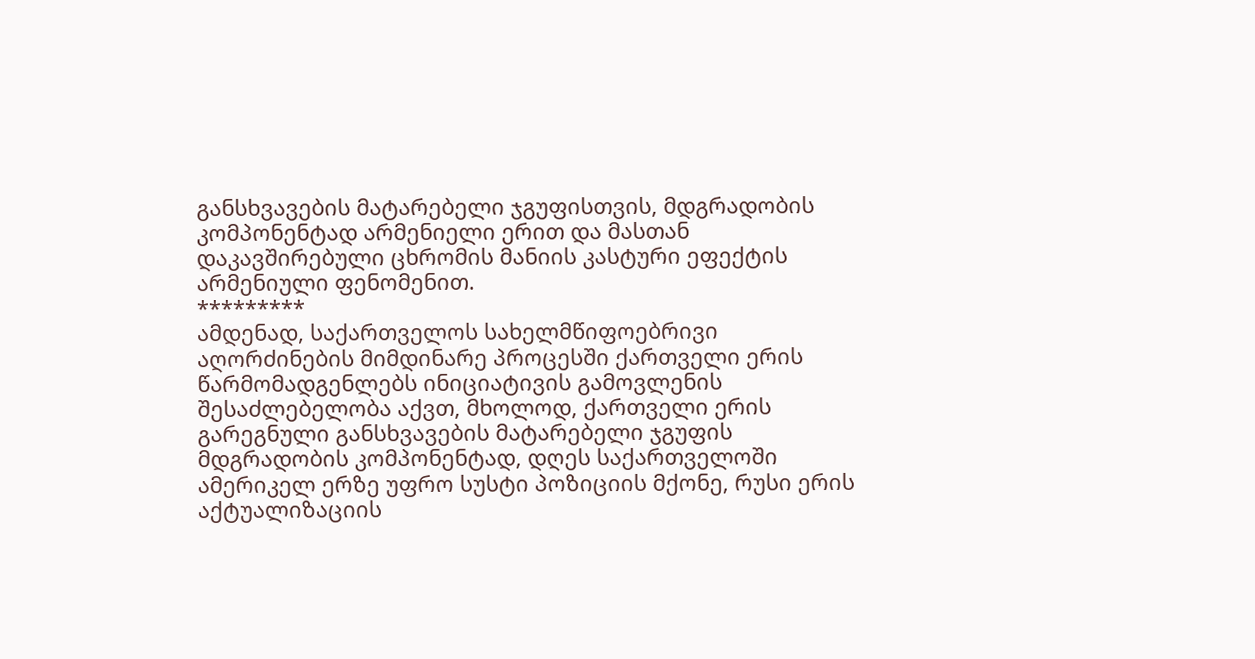განსხვავების მატარებელი ჯგუფისთვის, მდგრადობის კომპონენტად არმენიელი ერით და მასთან დაკავშირებული ცხრომის მანიის კასტური ეფექტის არმენიული ფენომენით.
*********
ამდენად, საქართველოს სახელმწიფოებრივი აღორძინების მიმდინარე პროცესში ქართველი ერის წარმომადგენლებს ინიციატივის გამოვლენის შესაძლებელობა აქვთ, მხოლოდ, ქართველი ერის გარეგნული განსხვავების მატარებელი ჯგუფის მდგრადობის კომპონენტად, დღეს საქართველოში ამერიკელ ერზე უფრო სუსტი პოზიციის მქონე, რუსი ერის აქტუალიზაციის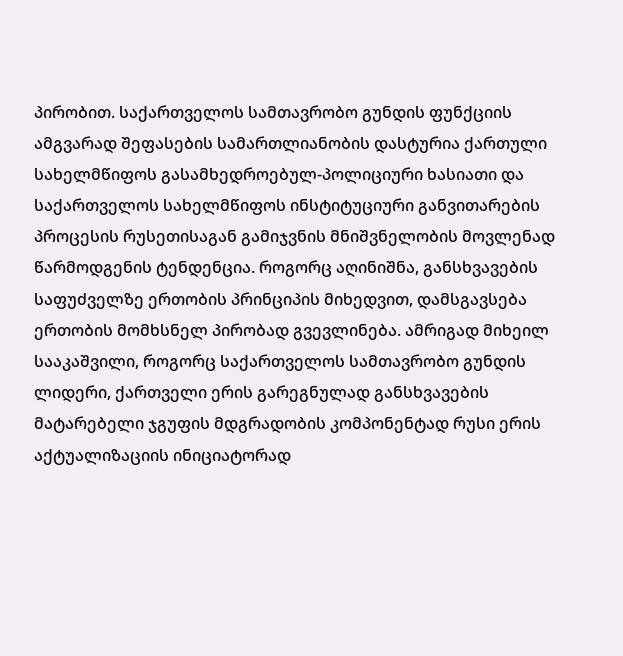პირობით. საქართველოს სამთავრობო გუნდის ფუნქციის ამგვარად შეფასების სამართლიანობის დასტურია ქართული სახელმწიფოს გასამხედროებულ-პოლიციური ხასიათი და საქართველოს სახელმწიფოს ინსტიტუციური განვითარების პროცესის რუსეთისაგან გამიჯვნის მნიშვნელობის მოვლენად წარმოდგენის ტენდენცია. როგორც აღინიშნა, განსხვავების საფუძველზე ერთობის პრინციპის მიხედვით, დამსგავსება ერთობის მომხსნელ პირობად გვევლინება. ამრიგად მიხეილ სააკაშვილი, როგორც საქართველოს სამთავრობო გუნდის ლიდერი, ქართველი ერის გარეგნულად განსხვავების მატარებელი ჯგუფის მდგრადობის კომპონენტად რუსი ერის აქტუალიზაციის ინიციატორად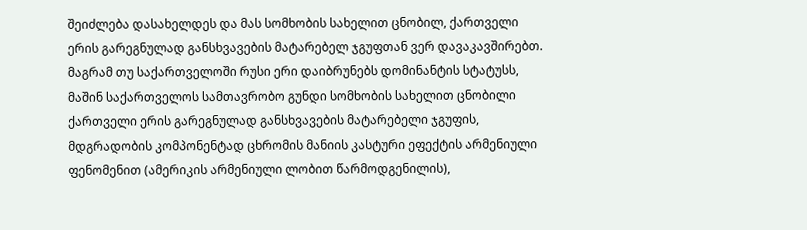შეიძლება დასახელდეს და მას სომხობის სახელით ცნობილ, ქართველი ერის გარეგნულად განსხვავების მატარებელ ჯგუფთან ვერ დავაკავშირებთ.
მაგრამ თუ საქართველოში რუსი ერი დაიბრუნებს დომინანტის სტატუსს, მაშინ საქართველოს სამთავრობო გუნდი სომხობის სახელით ცნობილი ქართველი ერის გარეგნულად განსხვავების მატარებელი ჯგუფის, მდგრადობის კომპონენტად ცხრომის მანიის კასტური ეფექტის არმენიული ფენომენით (ამერიკის არმენიული ლობით წარმოდგენილის),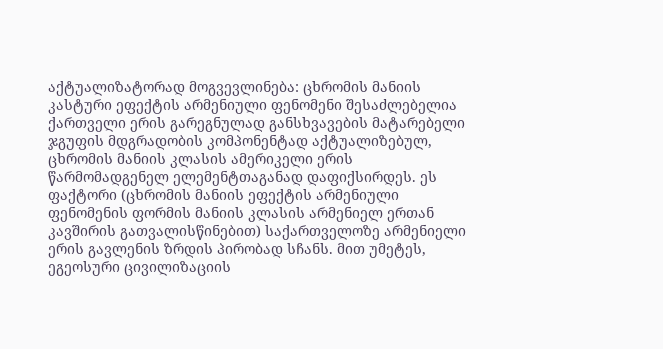აქტუალიზატორად მოგვევლინება: ცხრომის მანიის კასტური ეფექტის არმენიული ფენომენი შესაძლებელია ქართველი ერის გარეგნულად განსხვავების მატარებელი ჯგუფის მდგრადობის კომპონენტად აქტუალიზებულ, ცხრომის მანიის კლასის ამერიკელი ერის წარმომადგენელ ელემენტთაგანად დაფიქსირდეს. ეს ფაქტორი (ცხრომის მანიის ეფექტის არმენიული ფენომენის ფორმის მანიის კლასის არმენიელ ერთან კავშირის გათვალისწინებით) საქართველოზე არმენიელი ერის გავლენის ზრდის პირობად სჩანს. მით უმეტეს, ეგეოსური ცივილიზაციის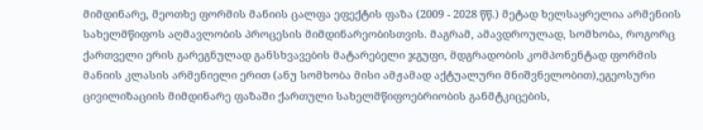მიმდინარე, მეოთხე ფორმის მანიის ცალფა ეფექტის ფაზა (2009 - 2028 წწ.) მეტად ხელსაყრელია არმენიის სახელმწიფოს აღმავლობის პროცესის მიმდინარეობისთვის. მაგრამ, ამავდროულად, სომხობა, როგორც ქართველი ერის გარეგნულად განსხვავების მატარებელი ჯგუფი, მდგრადობის კომპონენტად ფორმის მანიის კლასის არმენიელი ერით (ანუ სომხობა მისი ამჟამად აქტუალური მნიშვნელობით),ეგეოსური ცივილიზაციის მიმდინარე ფაზაში ქართული სახელმწიფოებრიობის განმტკიცების,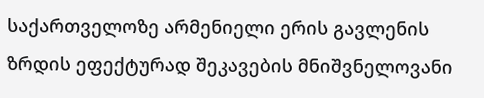საქართველოზე არმენიელი ერის გავლენის ზრდის ეფექტურად შეკავების მნიშვნელოვანი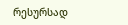რესურსად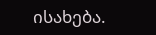ისახება.